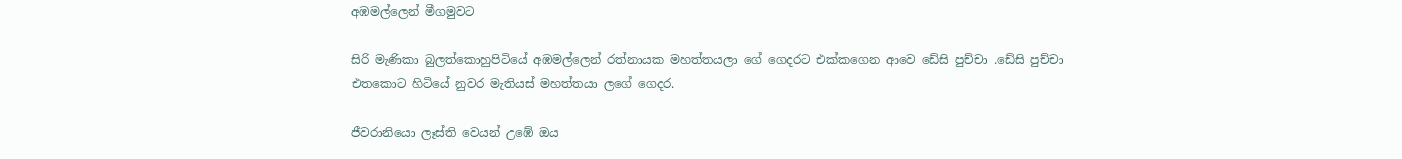අඹමල්ලෙන් මීගමුවට

සිරි මැණිකා බුලත්කොහුපිටියේ අඹමල්ලෙන් රත්නායක මහත්තයලා ගේ ගෙදරට එක්කගෙන ආවෙ ඩේසි පුච්චා .ඩේසි පුච්චා  එතකොට හිටියේ නුවර මැතියස් මහත්තයා ලගේ ගෙදර.

ජීවරානියො ලෑස්ති වෙයන් උඹේ ඔය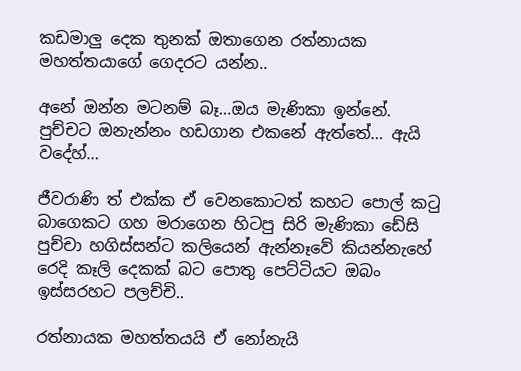කඩමාලු දෙක තුනක් ඔතාගෙන රත්නායක  මහත්තයාගේ ගෙදරට යන්න..

අනේ ඔන්න මටනම් බෑ…ඔය මැණිකා ඉන්නේ. පුච්චට ඔනැන්නං හඩගාන එකනේ ඇත්තේ… ඇයි වදේහ්…

ජීවරාණි ත් එක්ක ඒ වෙනකොටත් කහට පොල් කටු බාගෙකට ගහ මරාගෙන හිටපු සිරි මැණිකා ඩේසි පුච්චා හගිස්සන්ට කලියෙන් ඇන්නෑවේ කියන්නැහේ රෙදි කෑලි දෙකක් බට පොතු පෙට්ටියට ඔබං ඉස්සරහට පලච්චි..

රත්නායක මහත්තයයි ඒ නෝනැයි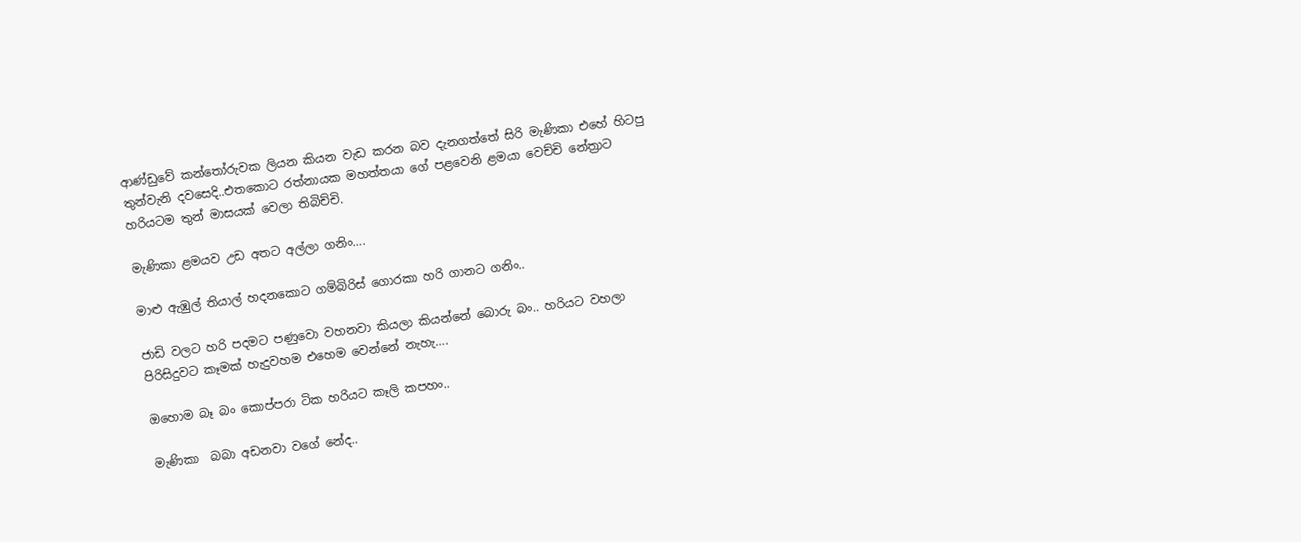ආණ්ඩුවේ කන්තෝරුවක ලියන කියන වැඩ කරන බව දැනගත්තේ සිරි මැණිකා එහේ හිටපු තුන්වැනි දවසෙදි..එතකොට රත්නායක මහත්තයා ගේ පළවෙනි ළමයා වෙච්චි නේත්‍රාට හරියටම තුන් මාසයක් වෙලා තිබිච්චි.

මැණිකා ළමයව උඩ අතට අල්ලා ගනිං….

මාළු ඇඹුල් තියාල් හදනකොට ගම්බිරිස් ගොරකා හරි ගානට ගනිං..

ජාඩි වලට හරි පදමට පණුවො වහනවා කියලා කියන්නේ බොරු බං.. හරියට වහලා පිරිසිදුවට කෑමක් හැදුවහම එහෙම වෙන්නේ නැහැ….

ඔහොම බෑ බං කොප්පරා ටික හරියට කෑලි කපහං..

මැණිකා  බබා අඩනවා වගේ නේද..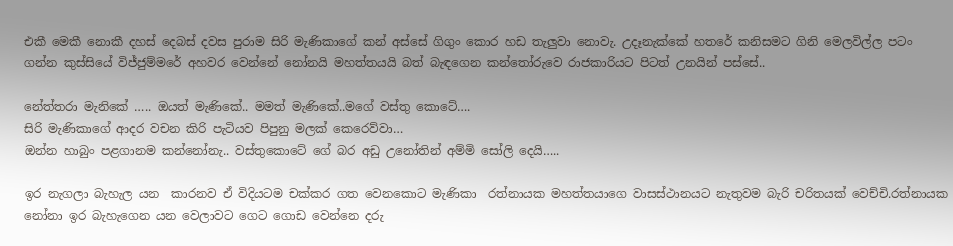එකී මෙකී නොකී දහස් දෙබස් දවස පුරාම සිරි මැණිකාගේ කන් අස්සේ ගිගුං කොර හඩ තැලුවා නොවැ. උදෑනැක්කේ හතරේ කනිසමට ගිනි මෙලවිල්ල පටං ගන්න කුස්සියේ විජ්ජුම්මරේ අහවර වෙන්නේ නෝනයි මහත්තයයි බත් බැඳගෙන කන්තෝරුවෙ රාජකාරියට පිටත් උනයින් පස්සේ..

නේත්තරා මැනිකේ ….. ඔයත් මැණිකේ.. මමත් මැණිකේ..මගේ වස්තු කොටේ….
සිරි මැණිකාගේ ආදර වචන කිරි පැටියව පිපුනු මලක් කෙරෙව්වා…
ඔන්න හාබුං පළගානම කන්නෝනැ.. වස්තුකොටේ ගේ බර අඩු උනෝතින් අම්මි සෝලි දෙයි…..

ඉර නැගලා බැහැල යන  කාරනව ඒ විදියටම චක්කර ගත වෙනකොට මැණිකා  රත්නායක මහත්තයාගෙ වාසස්ථානයට නැතුවම බැරි චරිතයක් වෙච්චි.රත්නායක නෝනා ඉර බැහැගෙන යන වෙලාවට ගෙට ගොඩ වෙන්නෙ දරු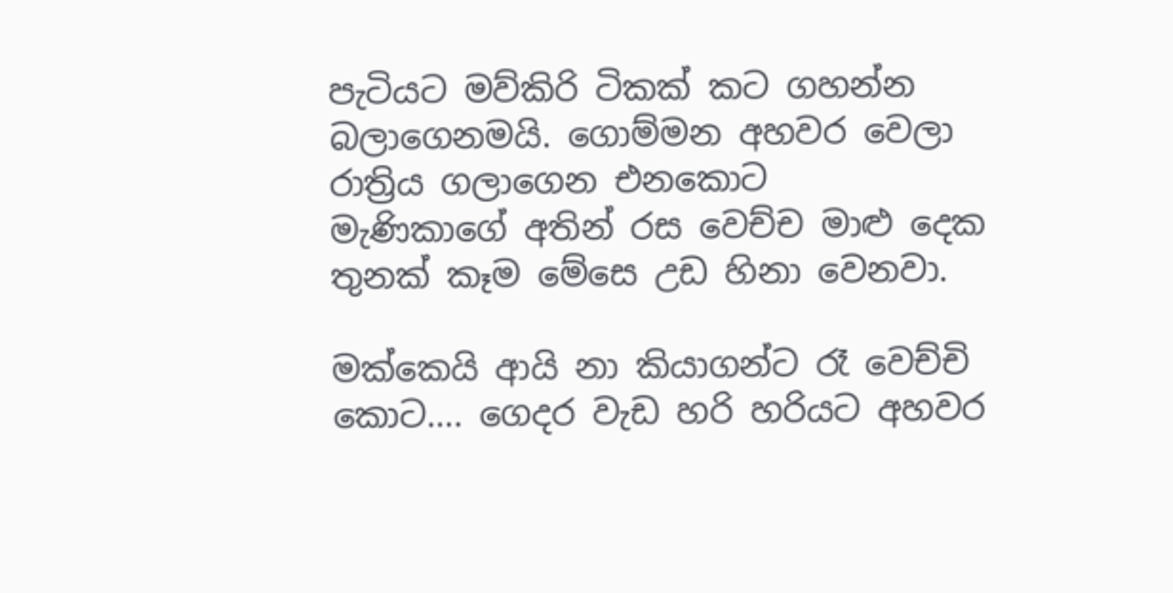පැටියට මව්කිරි ටිකක් කට ගහන්න බලාගෙනමයි. ගොම්මන අහවර වෙලා රාත්‍රිය ගලාගෙන එනකොට
මැණිකාගේ අතින් රස වෙච්ච මාළු දෙක තුනක් කෑම මේසෙ උඩ හිනා වෙනවා.

මක්කෙයි ආයි නා කියාගන්ට රෑ වෙච්චි කොට…. ගෙදර වැඩ හරි හරියට අහවර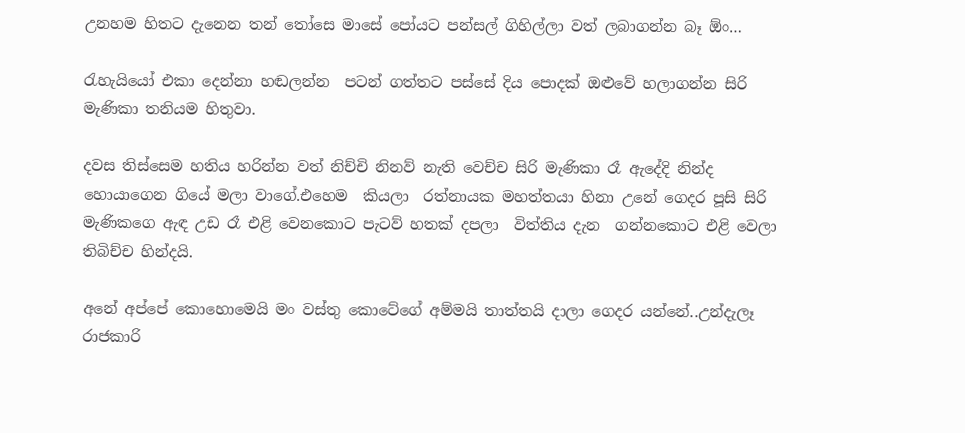උනහම හිතට දැනෙන තන් තෝසෙ මාසේ පෝයට පන්සල් ගිහිල්ලා වත් ලබාගන්න බෑ ඕං…

රැහැයියෝ එකා දෙන්නා හඬලන්න  පටන් ගත්තට පස්සේ දිය පොදක් ඔළුවේ හලාගන්න සිරි මැණිකා තනියම හිතුවා.

දවස තිස්සෙම හතිය හරින්න වත් නිච්චි නිනව් නැති වෙච්ච සිරි මැණිකා රෑ ඇදේදි නින්ද හොයාගෙන ගියේ මලා වාගේ.එහෙම  කියලා  රත්නායක මහත්තයා හිනා උනේ ගෙදර පූසි සිරි මැණිකගෙ ඇඳ උඩ රෑ එළි වෙනකොට පැටව් හතක් දපලා  විත්තිය දැන  ගන්නකොට එළි වෙලා තිබිච්ච හින්දයි.

අනේ අප්පේ කොහොමෙයි මං වස්තු කොටේගේ අම්මයි තාත්තයි දාලා ගෙදර යන්නේ..උන්දැලෑ රාජකාරි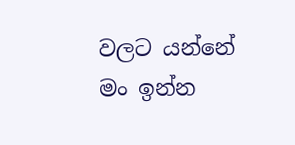වලට යන්නේ මං ඉන්න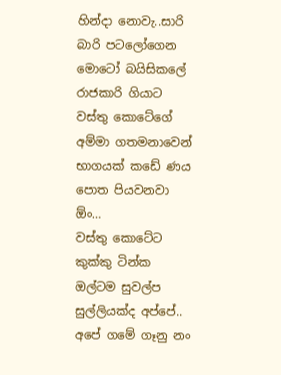හින්දා නොවැ..සාරි බාරි පටලෝගෙන මොටෝ බයිසිකලේ රාජකාරි ගියාට වස්තු කොටේගේ අම්මා ගතමනාවෙන් භාගයක් කඩේ ණය පොත පියවනවා ඕං…
වස්තු කොටේට කුක්කු ටින්ක ඔල්ටම සුවල්ප සුල්ලියක්ද අප්පේ..
අපේ ගමේ ගෑනු නං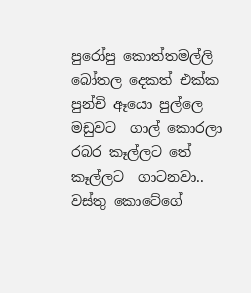පුරෝපු කොත්තමල්ලි බෝතල දෙකත් එක්ක පුන්චි ඈයො පුල්ලෙ මඩුවට  ගාල් කොරලා රබර කෑල්ලට තේ කෑල්ලට  ගාටනවා..
වස්තු කොටේගේ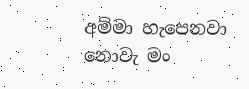අම්මා හැපෙනවා නොවැ මං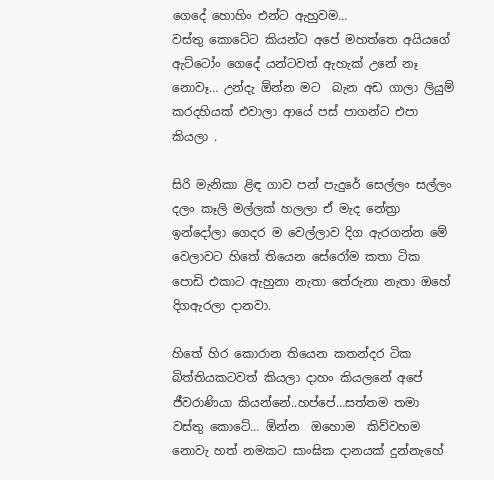ගෙදේ හොහිං එන්ට ඇහුවම…
වස්තු කොටේට කියන්ට අපේ මහත්තෙ අයියගේ ඇට්ටෝං ගෙදේ යන්ටවත් ඇහැක් උනේ නෑ නොවෑ… උන්දැ ඕන්න මට  බැන අඩ ගාලා ලියුම් කරදහියක් එවාලා ආයේ පස් පාගන්ට එපා කියලා .

සිරි මැනිකා ළිඳ ගාව පන් පැදුරේ සෙල්ලං සල්ලං දලං කෑලි මල්ලක් හලලා ඒ මැද නේත්‍රා ඉන්දෝලා ගෙදර ම වෙල්ලාව දිග ඇරගන්න මේ වෙලාවට හිතේ තියෙන සේරෝම කතා ටික පොඩි එකාට ඇහුනා නැතා තේරුනා නැතා ඔහේ දිගඇරලා දානවා.

හිතේ හිර කොරාන තියෙන කතන්දර ටික බිත්තියකටවත් කියලා දාහං කියලනේ අපේ ජීවරාණියා කියන්නේ..හප්පේ…සත්තම තමා වස්තු කොටේ… ඕන්න  ඔහොම  කිව්වහම නොවැ හත් නමකට සාංඝික දානයක් දුන්නැහේ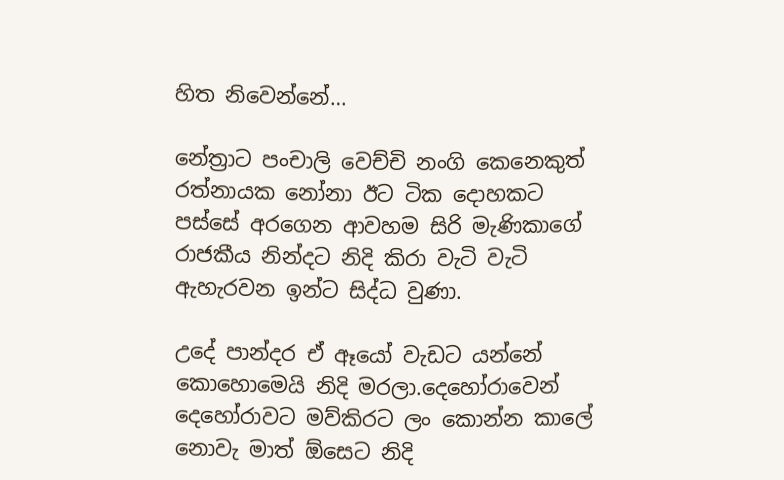හිත නිවෙන්නේ…

නේත්‍රාට පංචාලි වෙච්චි නංගි කෙනෙකුත් රත්නායක නෝනා ඊට ටික දොහකට පස්සේ අරගෙන ආවහම සිරි මැණිකාගේ රාජකීය නින්දට නිදි කිරා වැටි වැටි ඇහැරවන ඉන්ට සිද්ධ වුණා.

උදේ පාන්දර ඒ ඈයෝ වැඩට යන්නේ  කොහොමෙයි නිදි මරලා.දෙහෝරාවෙන් දෙහෝරාවට මව්කිරට ලං කොන්න කාලේ නොවැ මාත් ඕසෙට නිදි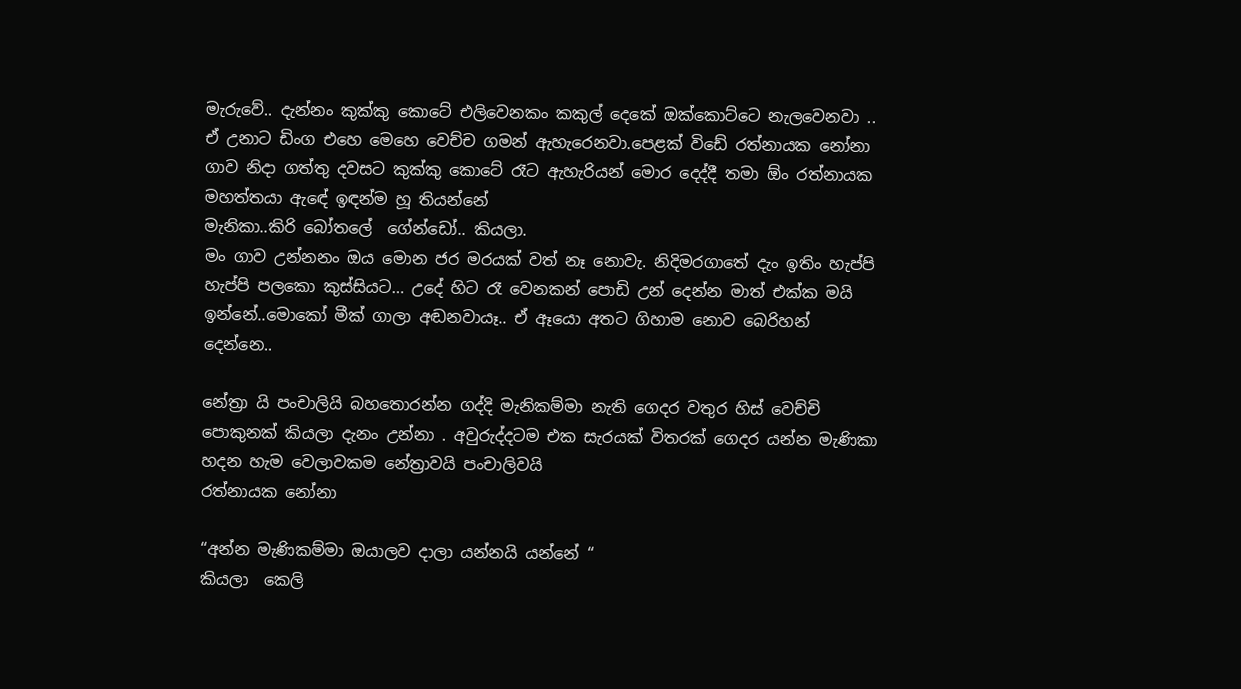මැරුවේ.. දැන්නං කුක්කු කොටේ එලිවෙනකං කකුල් දෙකේ ඔක්කොට්ටෙ නැලවෙනවා .. ඒ උනාට ඩිංග එහෙ මෙහෙ වෙච්ච ගමන් ඇහැරෙනවා.පෙළක් විඩේ රත්නායක නෝනා ගාව නිදා ගත්තු දවසට කුක්කු කොටේ රෑට ඇහැරියන් මොර දෙද්දී තමා ඕං රත්නායක මහත්තයා ඇඳේ ඉඳන්ම හූ තියන්නේ
මැනිකා..කිරි බෝතලේ  ගේන්ඩෝ.. කියලා.
මං ගාව උන්නනං ඔය මොන ජර මරයක් වත් නෑ නොවැ. නිදිමරගාතේ දැං ඉතිං හැප්පි හැප්පි පලකො කුස්සියට… උදේ හිට රෑ වෙනකන් පොඩි උන් දෙන්න මාත් එක්ක මයි ඉන්නේ..මොකෝ මීක් ගාලා අඬනවායෑ.. ඒ ඈයො අතට ගිහාම නොව බෙරිහන් දෙන්නෙ..

නේත්‍රා යි පංචාලියි බහතොරන්න ගද්දි මැනිකම්මා නැති ගෙදර වතුර හිස් වෙච්චි පොකුනක් කියලා දැනං උන්නා . අවුරුද්දටම එක සැරයක් විතරක් ගෙදර යන්න මැණිකා හදන හැම වෙලාවකම නේත්‍රාවයි පංචාලිවයි
රත්නායක නෝනා

“අන්න මැණිකම්මා ඔයාලව දාලා යන්නයි යන්නේ “
කියලා  කෙලි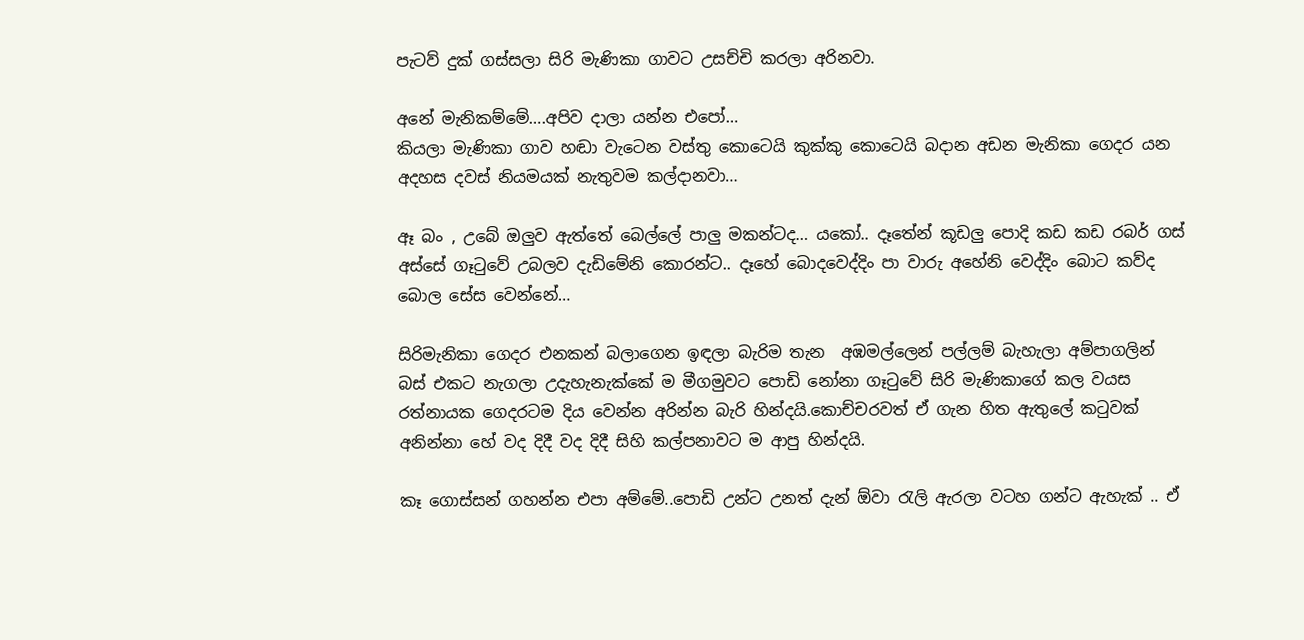පැටව් දුක් ගස්සලා සිරි මැණිකා ගාවට උසච්චි කරලා අරිනවා.

අනේ මැනිකම්මේ….අපිව දාලා යන්න එපෝ…
කියලා මැණිකා ගාව හඬා වැටෙන වස්තු කොටෙයි කුක්කු කොටෙයි බදාන අඩන මැනිකා ගෙදර යන අදහස දවස් නියමයක් නැතුවම කල්දානවා…

ඈ බං , උබේ ඔලුව ඇත්තේ බෙල්ලේ පාලු මකන්ටද… යකෝ.. දෑතේන් කූඩලු පොදි කඩ කඩ රබර් ගස් අස්සේ ගෑටුවේ උබලව දැඩිමේනි කොරන්ට.. දෑහේ බොදවෙද්දිං පා වාරු අහේනි වෙද්දිං බොට කව්ද බොල සේස වෙන්නේ…

සිරිමැනිකා ගෙදර එනකන් බලාගෙන ඉඳලා බැරිම තැන  අඹමල්ලෙන් පල්ලම් බැහැලා අම්පාගලින්  බස් එකට නැගලා උදැහැනැක්කේ ම මීගමුවට පොඩි නෝනා ගෑටුවේ සිරි මැණිකාගේ කල වයස රත්නායක ගෙදරටම දිය වෙන්න අරින්න බැරි හින්දයි.කොච්චරවත් ඒ ගැන හිත ඇතුලේ කටුවක් අනින්නා හේ වද දිදී වද දිදී සිහි කල්පනාවට ම ආපු හින්දයි.

කෑ ගොස්සන් ගහන්න එපා අම්මේ..පොඩි උන්ට උනත් දැන් ඕවා රැලි ඇරලා වටහ ගන්ට ඇහැක් .. ඒ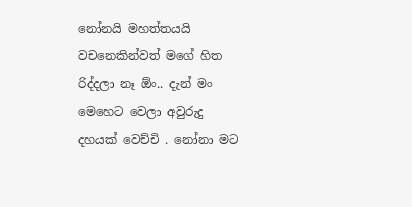නෝනයි මහත්තයයි වචනෙකින්වත් මගේ හිත රිද්දලා නෑ ඕං.. දැන් මං මෙහෙට වෙලා අවුරුදු දහයක් වෙච්චි . නෝනා මට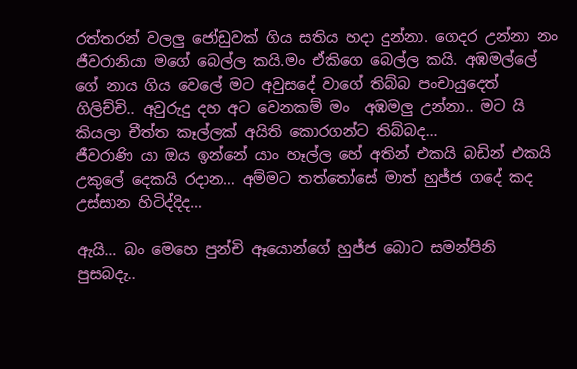රත්තරන් වලලු ජෝඩුවක් ගිය සතිය හදා දුන්නා. ගෙදර උන්නා නං ජීවරානියා මගේ බෙල්ල කයි.මං ඒකිගෙ බෙල්ල කයි. අඹමල්ලේ ගේ නාය ගිය වෙලේ මට අවුසදේ වාගේ තිබ්බ පංචායුදෙත් ගිලිච්චි.. අවුරුදු දහ අට වෙනකම් මං  අඹමලු උන්නා.. මට යි කියලා චීත්ත කෑල්ලක් අයිති කොරගන්ට තිබ්බද…
ජීවරාණි යා ඔය ඉන්නේ යාං හෑල්ල හේ අතින් එකයි බඩින් එකයි උකුලේ දෙකයි රදාන… අම්මට තත්තෝසේ මාත් හුජ්ජ ගදේ කද උස්සාන හිටිද්දිද…

ඇයි… බං මෙහෙ පුන්චි ඈයොන්ගේ හුජ්ජ බොට සමන්පිනි පුසබදැ..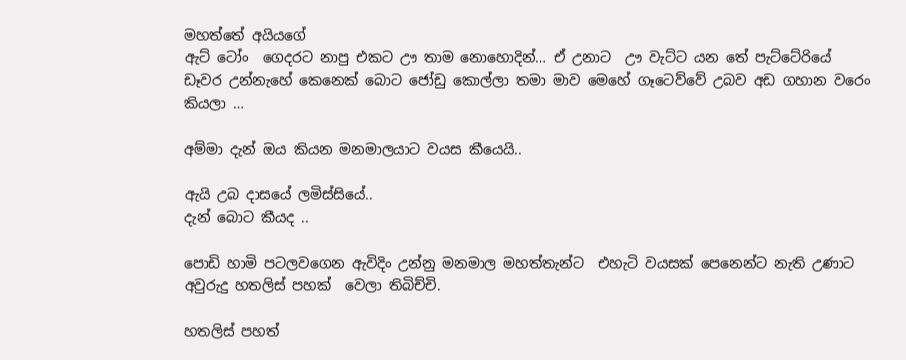මහත්තේ අයියගේ
ඇට් ටෝං  ගෙදරට නාපු එකට ඌ තාම නොහොදින්… ඒ උනාට  ඌ වැට්ට යන තේ පැට්ටේරියේ ඩෑවර උන්නැහේ කෙනෙක් බොට ජෝඩු කොල්ලා තමා මාව මෙහේ ගෑටෙව්වේ උබව අඩ ගහාන වරෙං කියලා …

අම්මා දැන් ඔය කියන මනමාලයාට වයස කීයෙයි..

ඇයි උබ දාසයේ ලමිස්සියේ..
දැන් බොට කීයද ..

පොඩි හාමි පටලවගෙන ඇවිදිං උන්නු මනමාල මහත්තැන්ට  එහැටි වයසක් පෙනෙන්ට නැති උණාට අවුරුදු හතලිස් පහක්  වෙලා තිබිච්චි.

හතලිස් පහත්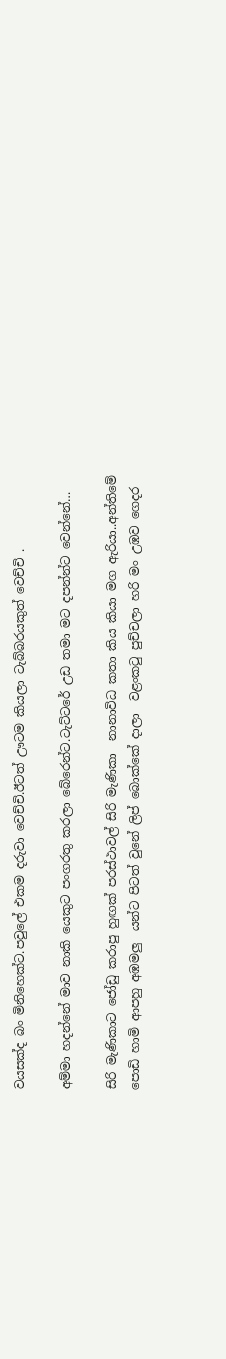වයසක්ද බං මිනිහෙක්ට.පවුලේ එකම දරුවා වෙච්චි.ඊටත් ඌටම කියලා ටැබ්බරයකුත් වෙච්චි .

අම්මා හදන්නේ මාව නාකි යෙකුට පංගරතු කරලා බේරෙන්ට.ටැට්ටරේ උඩ තමා මට දපන්න්ට වෙන්නේ…

සිරි මැණිකාට ජෝඩු කරාපු හුඟක් පරස්ථාවල් සිරි මැණිකා  නානාවිධ කතා කිය කියා මග ඇරියා..අන්තිමේ පොඩි හාමි ආපහු අඹමලු  යන්ට පිටත් වුනේ ලිප් බොක්කේ දාලා  වළංකටු පුච්චලා හරි මං උඹව ගෙදර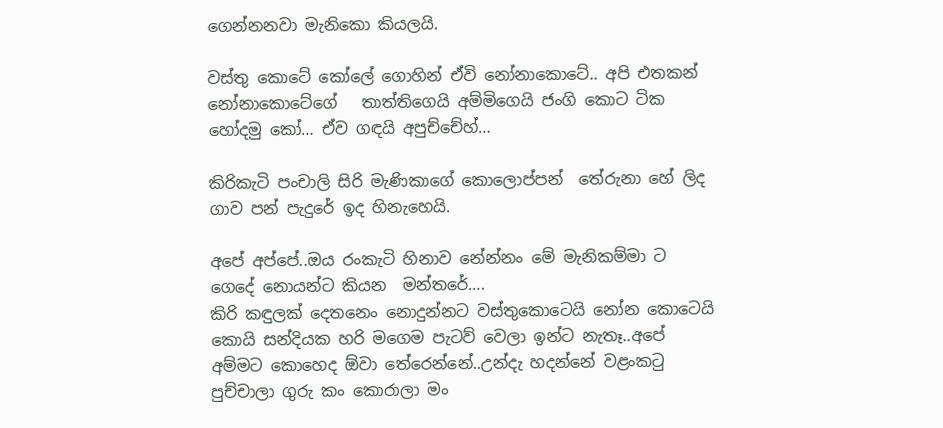ගෙන්නනවා මැනිකො කියලයි.

වස්තු කොටේ කෝලේ ගොහින් ඒවි නෝනාකොටේ.. අපි එතකන් නෝනාකොටේගේ   තාත්තිගෙයි අම්මිගෙයි ජංගි කොට ටික හෝදමු කෝ… ඒව ගඳයි අපුච්චේහ්…

කිරිකැටි පංචාලි සිරි මැණිකාගේ කොලොප්පන්  තේරුනා හේ ලිද ගාව පන් පැදුරේ ඉද හිනැහෙයි.

අපේ අප්පේ..ඔය රංකැටි හිනාව නේන්නං මේ මැනිකම්මා ට ගෙදේ නොයන්ට කියන  මන්තරේ….
කිරි කඳුලක් දෙතනෙං නොදුන්නට වස්තුකොටෙයි නෝන කොටෙයි කොයි සන්දියක හරි මගෙම පැටව් වෙලා ඉන්ට නැතෑ..අපේ අම්මට කොහෙද ඕවා තේරෙන්නේ..උන්දැ හදන්නේ වළංකටු පුච්චාලා ගුරු කං කොරාලා මං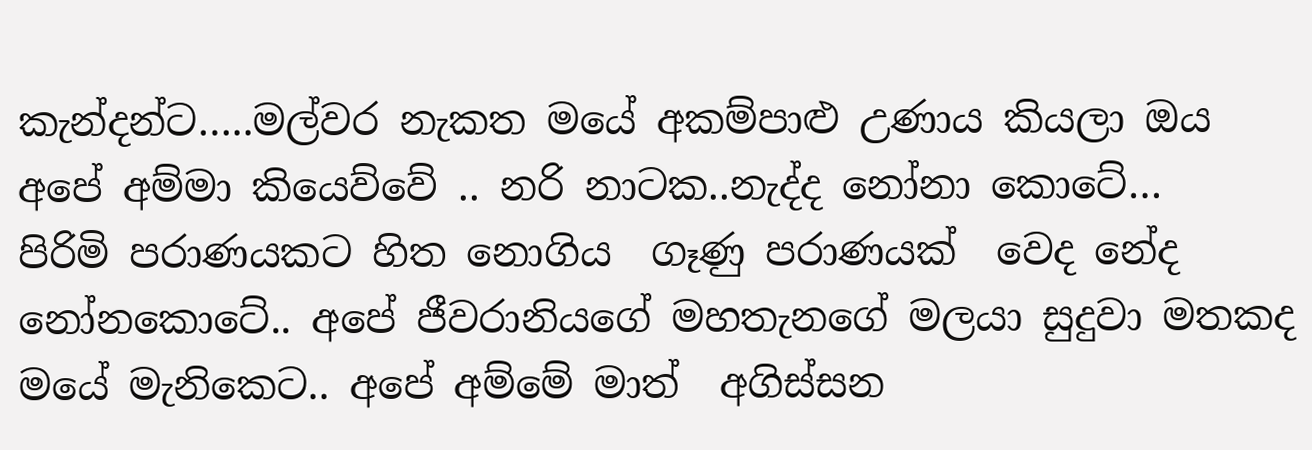කැන්දන්ට…..මල්වර නැකත මයේ අකම්පාළු උණාය කියලා ඔය අපේ අම්මා කියෙව්වේ .. නරි නාටක..නැද්ද නෝනා කොටේ…
පිරිමි පරාණයකට හිත නොගිය  ගෑණු පරාණයක්  වෙද නේද නෝනකොටේ.. අපේ ජීවරානියගේ මහතැනගේ මලයා සුදුවා මතකද මයේ මැනිකෙට.. අපේ අම්මේ මාත්  අගිස්සන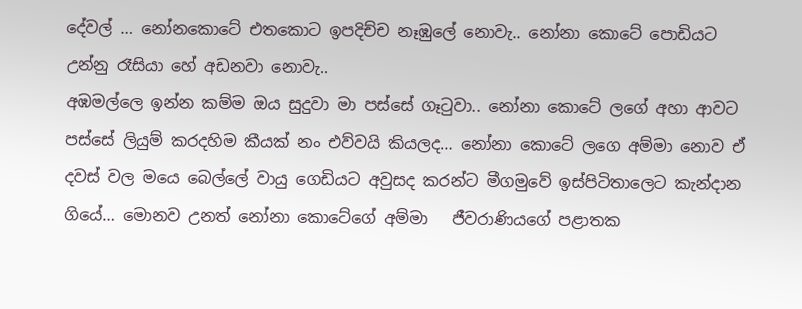දේවල් … නෝනකොටේ එතකොට ඉපදිච්ච නෑඹුලේ නොවැ.. නෝනා කොටේ පොඩියට උන්නු රෑසියා හේ අඩනවා නොවැ..
අඹමල්ලෙ ඉන්න කම්ම ඔය සුදුවා මා පස්සේ ගෑටුවා.. නෝනා කොටේ ලගේ අහා ආවට පස්සේ ලියුම් කරදහිම කීයක් නං එව්වයි කියලද… නෝනා කොටේ ලගෙ අම්මා නොව ඒ දවස් වල මයෙ බෙල්ලේ වායු ගෙඩියට අවුසද කරන්ට මීගමුවේ ඉස්පිටිතාලෙට කැන්දාන ගියේ… මොනව උනත් නෝනා කොටේගේ අම්මා   ජීවරාණියගේ පළාතක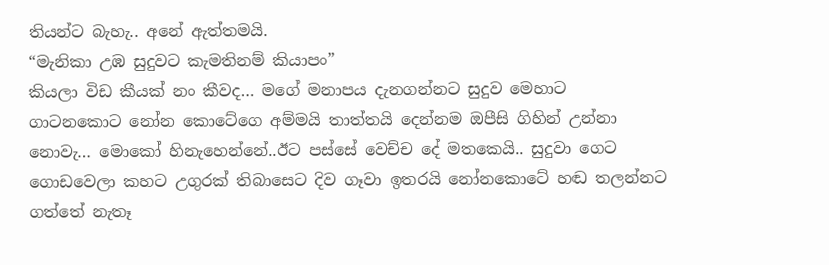තියන්ට බැහැ.. අනේ ඇත්තමයි.
“මැනිකා උඹ සුදුවට කැමතිනම් කියාපං”
කියලා විඩ කීයක් නං කීවද… මගේ මනාපය දැනගන්නට සුදුව මෙහාට ගාටනකොට නෝන කොටේගෙ අම්මයි තාත්තයි දෙන්නම ඔපීසි ගිහින් උන්නා නොවැ… මොකෝ හිනැහෙන්නේ..ඊට පස්සේ වෙච්ච දේ මතකෙයි.. සුදුවා ගෙට ගොඩවෙලා කහට උගුරක් තිබාසෙට දිව ගෑවා ඉතරයි නෝනකොටේ හඬ තලන්නට ගත්තේ නැතෑ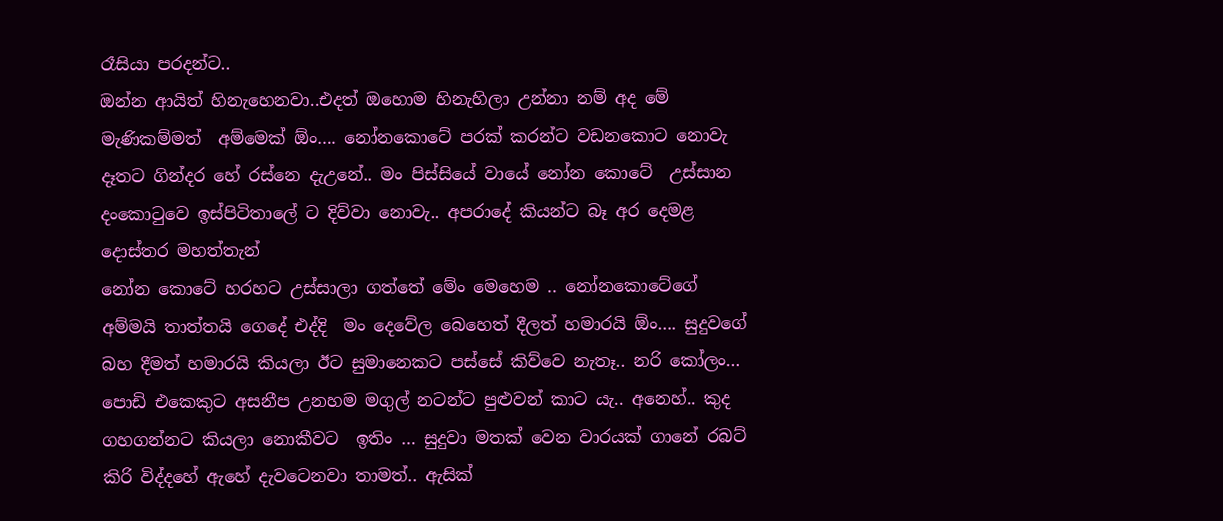රෑසියා පරදන්ට..
ඔන්න ආයිත් හිනැහෙනවා..එදත් ඔහොම හිනැහිලා උන්නා නම් අද මේ මැණිකම්මත්  අම්මෙක් ඕං…. නෝනකොටේ පරක් කරන්ට වඩනකොට නොවැ දෑතට ගින්දර හේ රස්නෙ දැඋනේ.. මං පිස්සියේ වායේ නෝන කොටේ  උස්සාන දංකොටුවෙ ඉස්පිටිතාලේ ට දිව්වා නොවැ.. අපරාදේ කියන්ට බෑ අර දෙමළ දොස්තර මහත්තැන්
නෝන කොටේ හරහට උස්සාලා ගත්තේ මේං මෙහෙම .. නෝනකොටේගේ   අම්මයි තාත්තයි ගෙදේ එද්දි  මං දෙවේල බෙහෙත් දීලත් හමාරයි ඕං…. සුදුවගේ බහ දීමත් හමාරයි කියලා ඊට සුමානෙකට පස්සේ කිව්වෙ නැතෑ.. නරි කෝලං… පොඩි එකෙකුට අසනීප උනහම මගුල් නටන්ට පුළුවන් කාට යැ.. අනෙහ්.. කුද  ගහගන්නට කියලා නොකීවට  ඉතිං … සුදුවා මතක් වෙන වාරයක් ගානේ රබට් කිරි විද්දහේ ඇහේ දැවටෙනවා තාමත්.. ඇසික්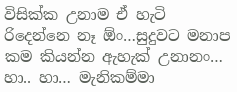විසික්ක උනාම ඒ හැටි රිදෙන්නෙ නෑ ඕං…සුදුවට මනාප කම කියන්න ඇහැක් උනානං…
හා.. හා… මැනිකම්මා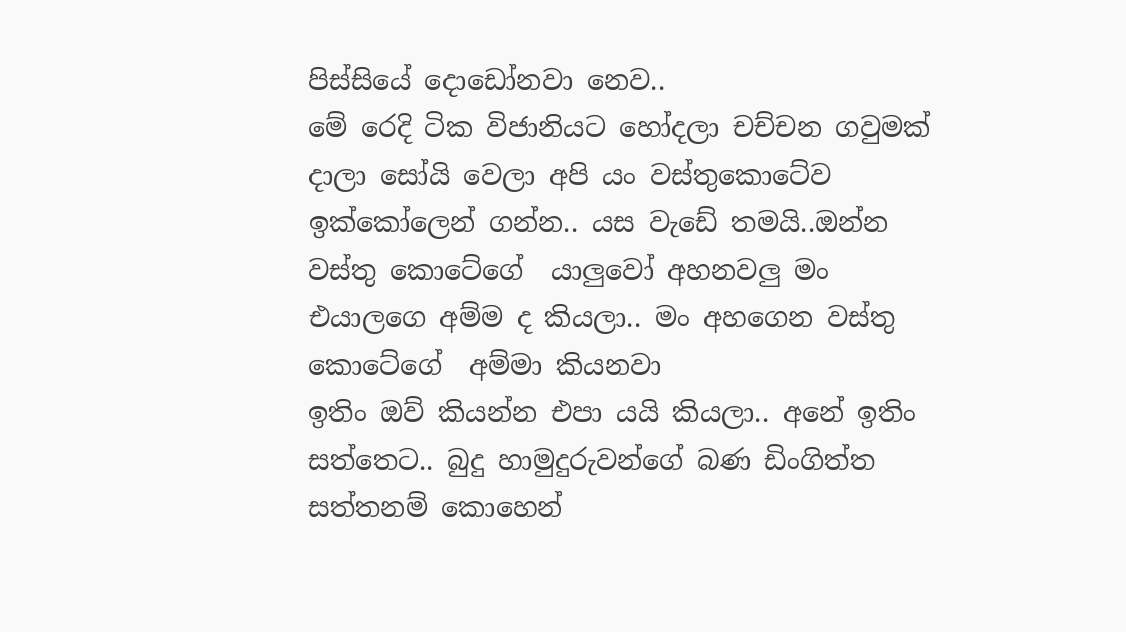පිස්සියේ දොඩෝනවා නෙව..
මේ රෙදි ටික විජානියට හෝදලා චච්චන ගවුමක් දාලා සෝයි වෙලා අපි යං වස්තුකොටේව ඉක්කෝලෙන් ගන්න.. යස වැඩේ තමයි..ඔන්න වස්තු කොටේගේ  යාලුවෝ අහනවලු මං එයාලගෙ අම්ම ද කියලා.. මං අහගෙන වස්තු කොටේගේ  අම්මා කියනවා
ඉතිං ඔව් කියන්න එපා යයි කියලා.. අනේ ඉතිං සත්තෙට.. බුදු හාමුදුරුවන්ගේ බණ ඩිංගිත්ත සත්‍තනම් කොහෙන්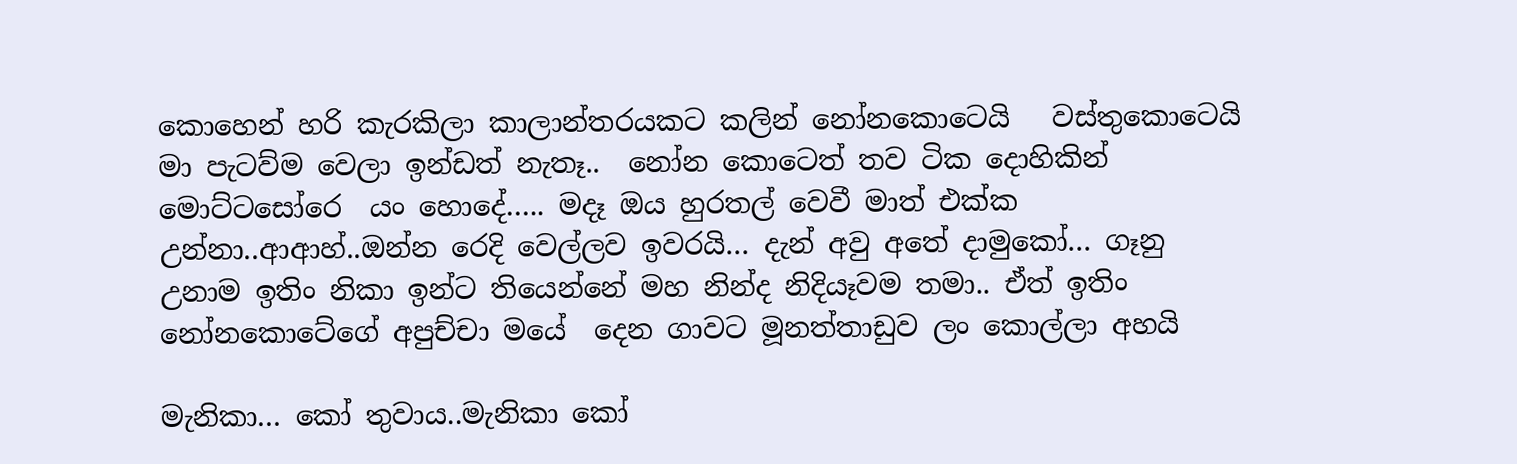කොහෙන් හරි කැරකිලා කාලාන්තරයකට කලින් නෝනකොටෙයි   වස්තුකොටෙයි මා පැටව්ම වෙලා ඉන්ඩත් නැතෑ..  නෝන කොටෙත් තව ටික දොහිකින් මොට්ටසෝරෙ  යං හොදේ….. මදෑ ඔය හුරතල් වෙවී මාත් එක්ක උන්නා..ආආහ්..ඔන්න රෙදි වෙල්ලව ඉවරයි… දැන් අවු අතේ දාමුකෝ… ගෑනු උනාම ඉතිං නිකා ඉන්ට තියෙන්නේ මහ නින්ද නිදියෑවම තමා.. ඒත් ඉතිං නෝනකොටේගේ අපුච්චා මයේ  දෙන ගාවට මූනත්තාඩුව ලං කොල්ලා අහයි

මැනිකා… කෝ තුවාය..මැනිකා කෝ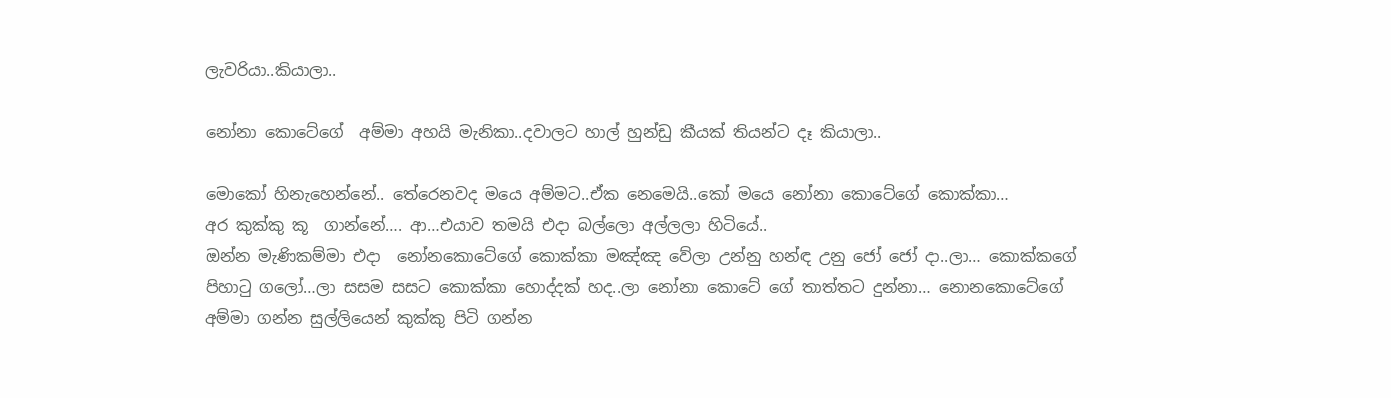ලැවරියා..කියාලා..

නෝනා කොටේගේ  අම්මා අහයි මැනිකා..දවාලට හාල් හුන්ඩු කීයක් තියන්ට දෑ කියාලා..

මොකෝ හිනැහෙන්නේ.. තේරෙනවද මයෙ අම්මට..ඒක නෙමෙයි..කෝ මයෙ නෝනා කොටේගේ කොක්කා…
අර කුක්කු කූ  ගාන්නේ…. ආ…එයාව තමයි එදා බල්ලො අල්ලලා හිටියේ..
ඔන්න මැණිකම්මා එදා  නෝනකොටේගේ කොක්කා මඤ්ඤ වේලා උන්නු හන්ඳ උනු ජෝ ජෝ දා..ලා… කොක්කගේ පිහාටු ගලෝ…ලා සසම සසට කොක්කා හොද්දක් හද..ලා නෝනා කොටේ ගේ තාත්තට දුන්නා… නොනකොටේගේ   අම්මා ගන්න සුල්ලියෙන් කුක්කු පිටි ගන්න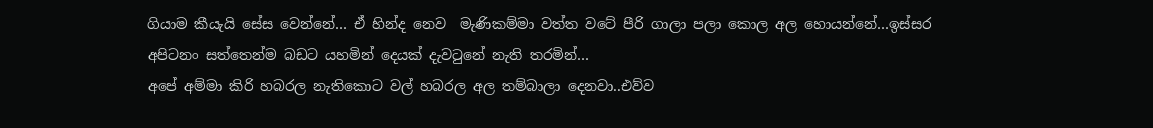ගියාම කීයැයි සේස වෙන්නේ… ඒ හින්ද නෙව  මැණිකම්මා වත්ත වටේ පීරි ගාලා පලා කොල අල හොයන්නේ…ඉස්සර අපිටනං සත්තෙන්ම බඩට යහමින් දෙයක් දැවටුනේ නැති තරමින්…
අපේ අම්මා කිරි හබරල නැතිකොට වල් හබරල අල තම්බාලා දෙනවා..එව්ව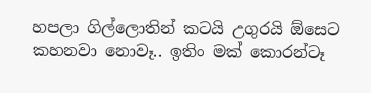හපලා ගිල්ලොතින් කටයි උගුරයි ඕසෙට කහනවා නොවෑ.. ඉතිං මක් කොරන්ටෑ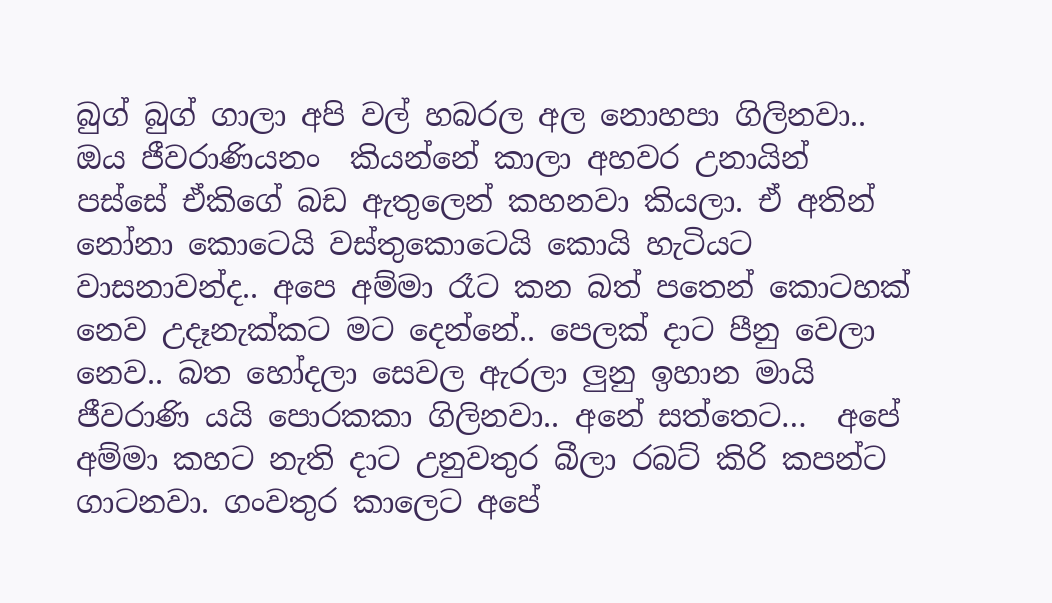බුග් බුග් ගාලා අපි වල් හබරල අල නොහපා ගිලිනවා.. ඔය ජීවරාණියනං  කියන්නේ කාලා අහවර උනායින් පස්සේ ඒකිගේ බඩ ඇතුලෙන් කහනවා කියලා. ඒ අතින් නෝනා කොටෙයි වස්තුකොටෙයි කොයි හැටියට වාසනාවන්ද.. අපෙ අම්මා රෑට කන බත් පතෙන් කොටහක් නෙව උදෑනැක්කට මට දෙන්නේ.. පෙලක් දාට පීනු වෙලා නෙව.. බත හෝදලා සෙවල ඇරලා ලුනු ඉහාන මායි ජීවරාණි යයි පොරකකා ගිලිනවා.. අනේ සත්තෙට…  අපේ අම්මා කහට නැති දාට උනුවතුර බීලා රබට් කිරි කපන්ට ගාටනවා. ගංවතුර කාලෙට අපේ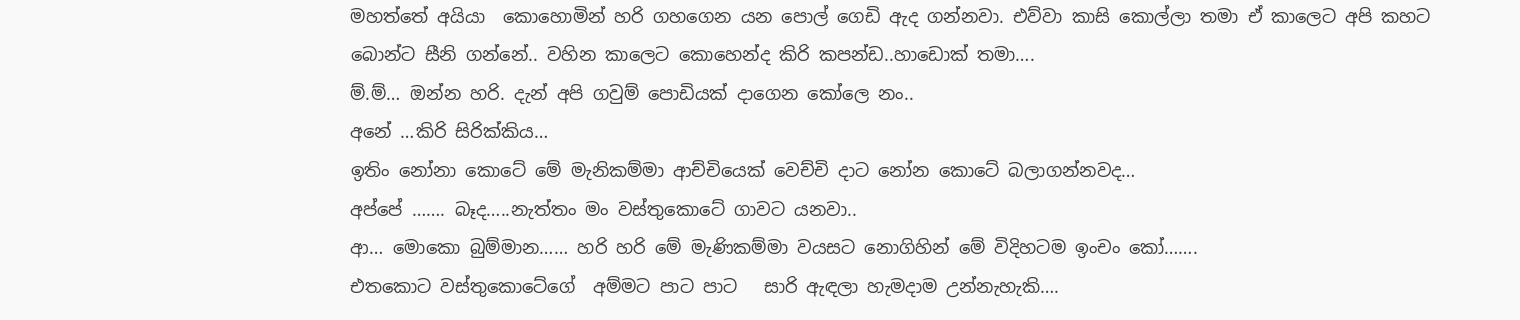මහත්තේ අයියා  කොහොමින් හරි ගහගෙන යන පොල් ගෙඩි ඇද ගන්නවා. එව්වා කාසි කොල්ලා තමා ඒ කාලෙට අපි කහට බොන්ට සීනි ගන්නේ.. වහින කාලෙට කොහෙන්ද කිරි කපන්ඩ..හාඩොක් තමා….
ම්.ම්… ඔන්න හරි. දැන් අපි ගවුම් පොඩියක් දාගෙන කෝලෙ නං..
අනේ …කිරි සිරික්කිය…
ඉතිං නෝනා කොටේ මේ මැනිකම්මා ආච්චියෙක් වෙච්චි දාට නෝන කොටේ බලාගන්නවද…
අප්පේ ……. බෑද…..නැත්තං මං වස්තුකොටේ ගාවට යනවා..
ආ… මොකො බුම්මාන…… හරි හරි මේ මැණිකම්මා වයසට නොගිහින් මේ විදිහටම ඉංචං කෝ…….
එතකොට වස්තුකොටේගේ  අම්මට පාට පාට   සාරි ඇඳලා හැමදාම උන්නැහැකි….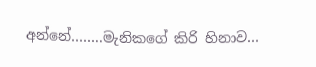අන්නේ……..මැනිකගේ කිරි හිනාව…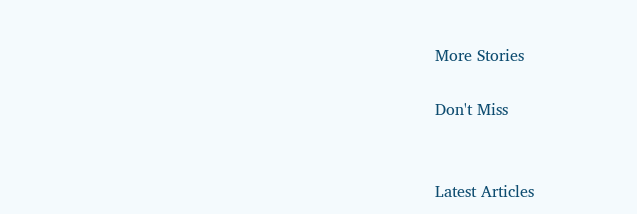More Stories

Don't Miss


Latest Articles